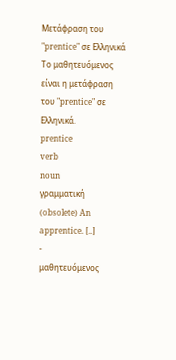Μετάφραση του "prentice" σε Ελληνικά
Το μαθητευόμενος είναι η μετάφραση του "prentice" σε Ελληνικά.
prentice
verb
noun
γραμματική
(obsolete) An apprentice. [..]
-
μαθητευόμενος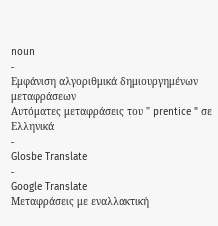noun
-
Εμφάνιση αλγοριθμικά δημιουργημένων μεταφράσεων
Αυτόματες μεταφράσεις του " prentice " σε Ελληνικά
-
Glosbe Translate
-
Google Translate
Μεταφράσεις με εναλλακτική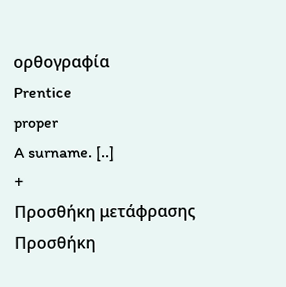ορθογραφία
Prentice
proper
A surname. [..]
+
Προσθήκη μετάφρασης
Προσθήκη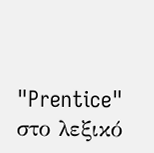"Prentice" στο λεξικό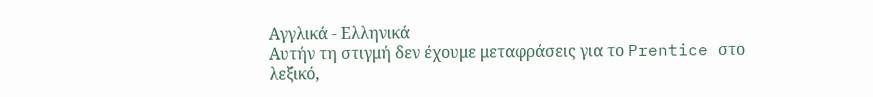Αγγλικά - Ελληνικά
Αυτήν τη στιγμή δεν έχουμε μεταφράσεις για το Prentice στο λεξικό,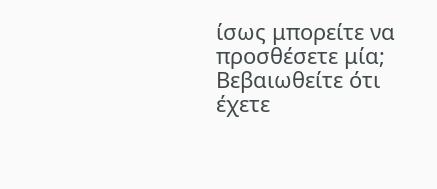ίσως μπορείτε να προσθέσετε μία; Βεβαιωθείτε ότι έχετε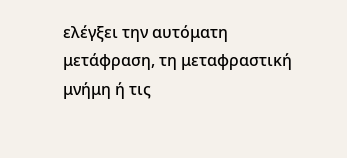ελέγξει την αυτόματη μετάφραση, τη μεταφραστική μνήμη ή τις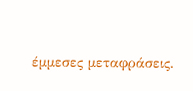έμμεσες μεταφράσεις.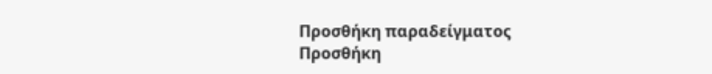Προσθήκη παραδείγματος
Προσθήκη